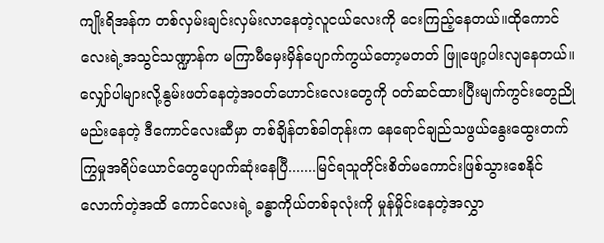ကျိုးရိအန်က တစ်လှမ်းချင်းလှမ်းလာနေတဲ့လူငယ်လေးကို ငေးကြည့်နေတယ်။ထိုကောင်လေးရဲ့အသွင်သဏ္ဍာန်က မကြာမီမှေးမှိန်ပျောက်ကွယ်တော့မတတ် ဖြူဖျော့ပါးလျနေတယ်။လျှော်ပါများလို့နွမ်းဖတ်နေတဲ့အဝတ်ဟောင်းလေးတွေကို ဝတ်ဆင်ထားပြီးမျက်ကွင်းတွေညိုမည်းနေတဲ့ ဒီကောင်လေးဆီမှာ တစ်ချိန်တစ်ခါတုန်းက နေရောင်ချည်သဖွယ်နွေးထွေးတက်ကြွမှုအရိပ်ယောင်တွေပျောက်ဆုံးနေပြီ.......မြင်ရသူတိုင်းစိတ်မကောင်းဖြစ်သွားစေနိုင်လောက်တဲ့အထိ ကောင်လေးရဲ့ ခန္ဓာကိုယ်တစ်ခုလုံးကို မှုန်မှိုင်းနေတဲ့အလွှာ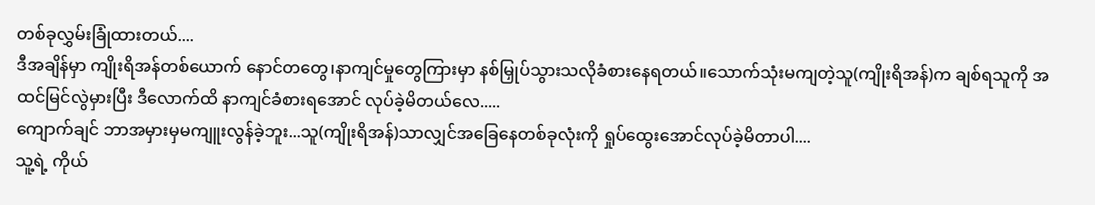တစ်ခုလွှမ်းခြုံထားတယ်....
ဒီအချိန်မှာ ကျိုးရိအန်တစ်ယောက် နောင်တတွေ၊နာကျင်မှုတွေကြားမှာ နစ်မြှုပ်သွားသလိုခံစားနေရတယ်။သောက်သုံးမကျတဲ့သူ(ကျိုးရိအန်)က ချစ်ရသူကို အထင်မြင်လွဲမှားပြီး ဒီလောက်ထိ နာကျင်ခံစားရအောင် လုပ်ခဲ့မိတယ်လေ.....
ကျောက်ချင် ဘာအမှားမှမကျူးလွန်ခဲ့ဘူး...သူ(ကျိုးရိအန်)သာလျှင်အခြေနေတစ်ခုလုံးကို ရှုပ်ထွေးအောင်လုပ်ခဲ့မိတာပါ....
သူ့ရဲ့ ကိုယ်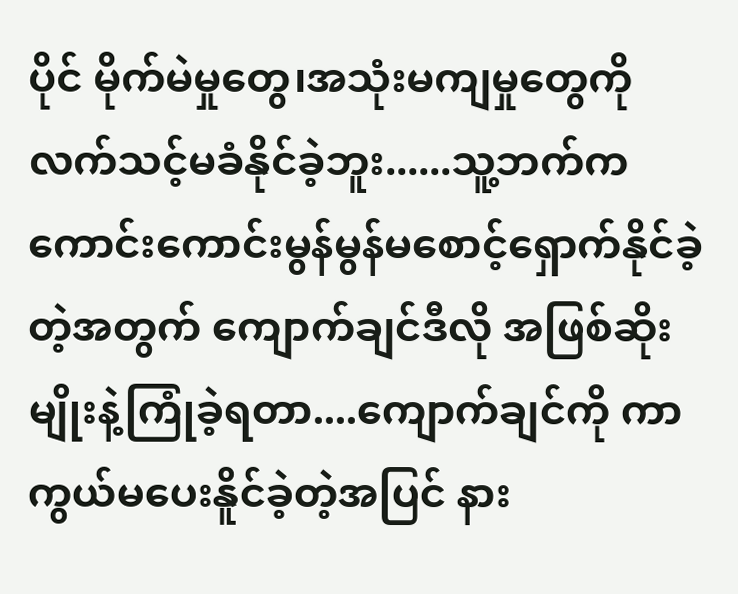ပိုင် မိုက်မဲမှုတွေ၊အသုံးမကျမှုတွေကို လက်သင့်မခံနိုင်ခဲ့ဘူး......သူ့ဘက်က ကောင်းကောင်းမွန်မွန်မစောင့်ရှောက်နိုင်ခဲ့တဲ့အတွက် ကျောက်ချင်ဒီလို အဖြစ်ဆိုးမျိုးနဲ့ကြုံခဲ့ရတာ....ကျောက်ချင်ကို ကာကွယ်မပေးနိူင်ခဲ့တဲ့အပြင် နား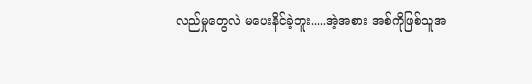လည်မှုတွေလဲ မပေးနိင်ခဲ့ဘူး.....အဲ့အစား အစ်ကိုဖြစ်သူအ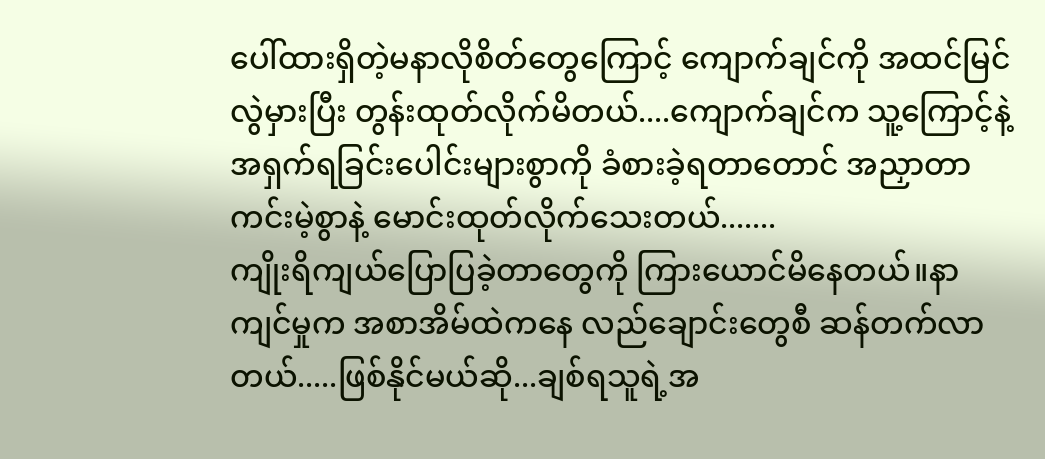ပေါ်ထားရှိတဲ့မနာလိုစိတ်တွေကြောင့် ကျောက်ချင်ကို အထင်မြင်လွဲမှားပြီး တွန်းထုတ်လိုက်မိတယ်....ကျောက်ချင်က သူ့ကြောင့်နဲ့ အရှက်ရခြင်းပေါင်းများစွာကို ခံစားခဲ့ရတာတောင် အညှာတာကင်းမဲ့စွာနဲ့ မောင်းထုတ်လိုက်သေးတယ်.......
ကျိုးရိကျယ်ပြောပြခဲ့တာတွေကို ကြားယောင်မိနေတယ်။နာကျင်မှုက အစာအိမ်ထဲကနေ လည်ချောင်းတွေစီ ဆန်တက်လာတယ်.....ဖြစ်နိုင်မယ်ဆို...ချစ်ရသူရဲ့အ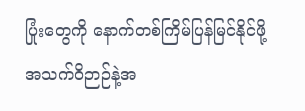ပြုံးတွေကို နောက်တစ်ကြိမ်ပြန်မြင်နိုင်ဖို့ အသက်ဝိဉာဉ်နဲ့အ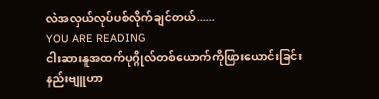လဲအလှယ်လုပ်ပစ်လိုက်ချင်တယ်......
YOU ARE READING
ငါးဆားနူအထက်ပုဂ္ဂိုလ်တစ်ယောက်ကိုဖြားယောင်းခြင်းနည်းဗျူဟာ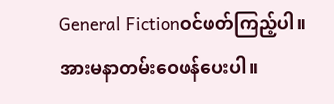General Fictionဝင်ဖတ်ကြည့်ပါ။အားမနာတမ်းဝေဖန်ပေးပါ။